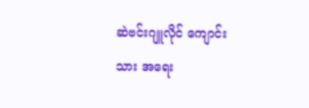ဆဲဗင်းဂျူလိုင် ကျောင်းသား အရေး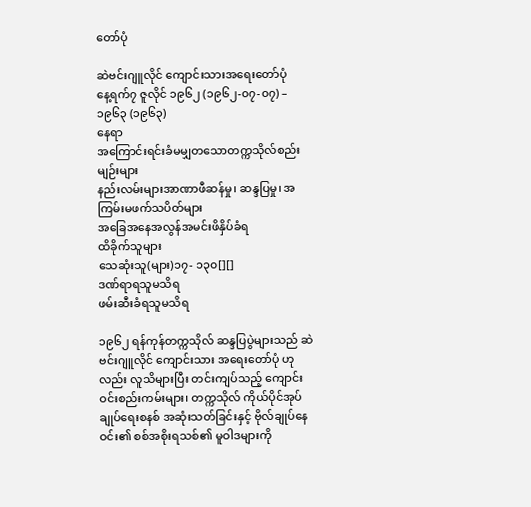တော်ပုံ

ဆဲဗင်းဂျူလိုင် ကျောင်းသားအရေးတော်ပုံ
နေ့ရက်၇ ဇူလိုင် ၁၉၆၂ (၁၉၆၂-၀၇-၀၇) – ၁၉၆၃ (၁၉၆၃)
နေရာ
အကြောင်းရင်းခံမမျှတသောတက္ကသိုလ်စည်းမျဉ်းများ
နည်းလမ်းများအာဏာဖီဆန်မှု၊ ဆန္ဒပြမှု၊ အကြမ်းမဖက်သပိတ်များ
အခြေအနေအလွန်အမင်းဖိနှိပ်ခံရ
ထိခိုက်သူများ
သေဆုံးသူ(များ)၁၇- ၁၃၀[][]
ဒဏ်ရာရသူမသိရ
ဖမ်းဆီးခံရသူမသိရ

၁၉၆၂ ရန်ကုန်တက္ကသိုလ် ဆန္ဒပြပွဲများသည် ဆဲဗင်းဂျူလိုင် ကျောင်းသား အရေးတော်ပုံ ဟုလည်း လူသိများပြီး တင်းကျပ်သည့် ကျောင်းဝင်းစည်းကမ်းများ၊ တက္ကသိုလ် ကိုယ်ပိုင်အုပ်ချုပ်ရေးစနစ် အဆုံးသတ်ခြင်းနှင့် ဗိုလ်ချုပ်နေဝင်း၏ စစ်အစိုးရသစ်၏ မူဝါဒများကို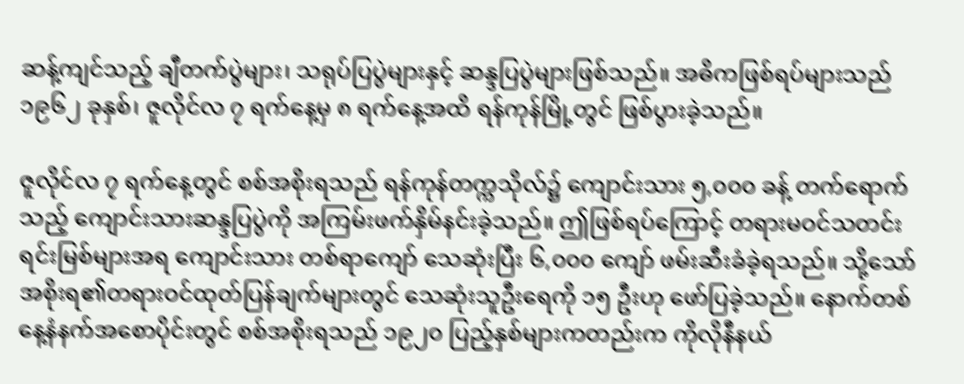ဆန့်ကျင်သည့် ချီတက်ပွဲများ၊ သရုပ်ပြပွဲများနှင့် ဆန္ဒပြပွဲများဖြစ်သည်။ အဓိကဖြစ်ရပ်များသည် ၁၉၆၂ ခုနှစ်၊ ဇူလိုင်လ ၇ ရက်နေ့မှ ၈ ရက်နေ့အထိ ရန်ကုန်မြို့တွင် ဖြစ်ပွားခဲ့သည်။

ဇူလိုင်လ ၇ ရက်နေ့တွင် စစ်အစိုးရသည် ရန်ကုန်တက္ကသိုလ်၌ ကျောင်းသား ၅,၀၀၀ ခန့် တက်ရောက်သည့် ကျောင်းသားဆန္ဒပြပွဲကို အကြမ်းဖက်နှိမ်နင်းခဲ့သည်။ ဤဖြစ်ရပ်ကြောင့် တရားမဝင်သတင်းရင်းမြစ်များအရ ကျောင်းသား တစ်ရာကျော် သေဆုံးပြီး ၆,၀၀၀ ကျော် ဖမ်းဆီးခံခဲ့ရသည်။ သို့သော် အစိုးရ၏တရားဝင်ထုတ်ပြန်ချက်များတွင် သေဆုံးသူဦးရေကို ၁၅ ဦးဟု ဖော်ပြခဲ့သည်။ နောက်တစ်နေ့နံနက်အစောပိုင်းတွင် စစ်အစိုးရသည် ၁၉၂၀ ပြည့်နှစ်များကတည်းက ကိုလိုနီနယ်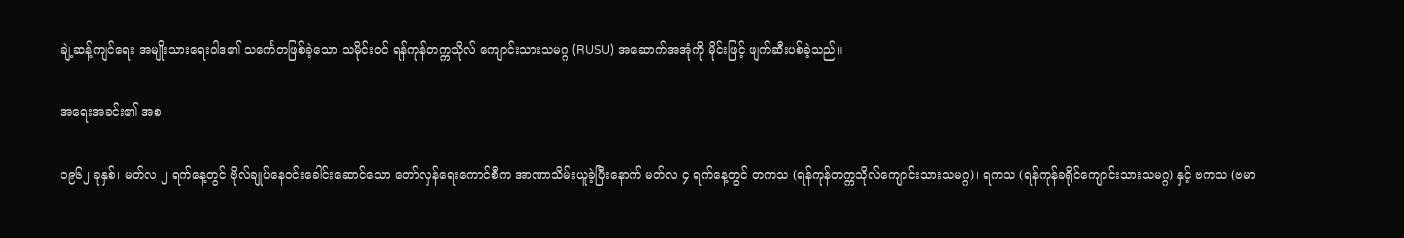ချဲ့ဆန့်ကျင်ရေး အမျိုးသားရေးဝါဒ၏ သင်္ကေတဖြစ်ခဲ့သော သမိုင်းဝင် ရန်ကုန်တက္ကသိုလ် ကျောင်းသားသမဂ္ဂ (RUSU) အဆောက်အအုံကို မိုင်းဖြင့် ဖျက်ဆီးပစ်ခဲ့သည်။

အရေးအခင်း၏ အစ

၁၉၆၂ ခုနှစ်၊ မတ်လ ၂ ရက်နေ့တွင် ဗိုလ်ချုပ်နေဝင်းခေါင်းဆောင်သော တော်လှန်ရေးကောင်စီက အာဏာသိမ်းယူခဲ့ပြီးနောက် မတ်လ ၄ ရက်နေ့တွင် တကသ (ရန်ကုန်တက္ကသိုလ်ကျောင်းသားသမဂ္ဂ)၊ ရကသ (ရန်ကုန်ခရိုင်ကျောင်းသားသမဂ္ဂ) နှင့် ဗကသ (ဗမာ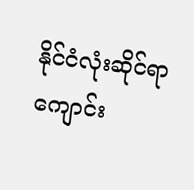နိုင်ငံလုံးဆိုင်ရာကျောင်း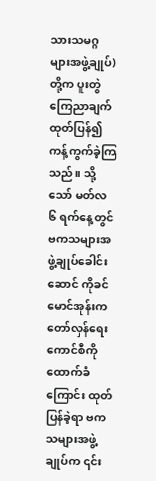သားသမဂ္ဂများအဖွဲ့ချုပ်) တို့က ပူးတွဲကြေညာချက် ထုတ်ပြန်၍ ကန့်ကွက်ခဲ့ကြသည်။ သို့သော် မတ်လ ၆ ရက်နေ့တွင် ဗကသများအဖွဲ့ချုပ်ခေါင်းဆောင် ကိုခင်မောင်အုန်းက တော်လှန်ရေးကောင်စီကို ထောက်ခံကြောင်း ထုတ်ပြန်ခဲ့ရာ ဗကသများအဖွဲ့ချုပ်က ၎င်း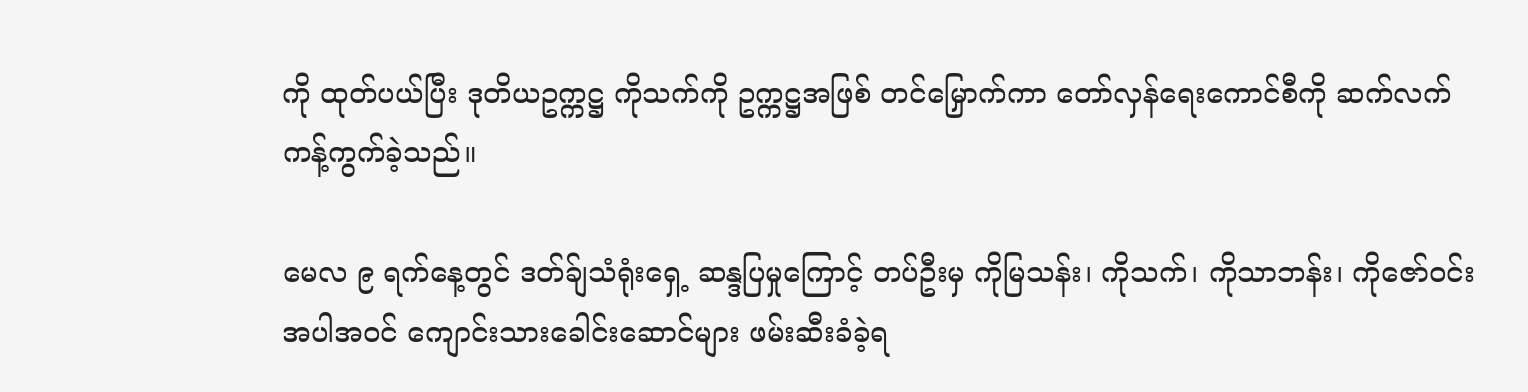ကို ထုတ်ပယ်ပြီး ဒုတိယဥက္ကဋ္ဌ ကိုသက်ကို ဥက္ကဋ္ဌအဖြစ် တင်မြှောက်ကာ တော်လှန်ရေးကောင်စီကို ဆက်လက်ကန့်ကွက်ခဲ့သည်။

မေလ ၉ ရက်နေ့တွင် ဒတ်ခ်ျသံရုံးရှေ့ ဆန္ဒပြမှုကြောင့် တပ်ဦးမှ ကိုမြသန်း၊ ကိုသက်၊ ကိုသာဘန်း၊ ကိုဇော်ဝင်း အပါအဝင် ကျောင်းသားခေါင်းဆောင်များ ဖမ်းဆီးခံခဲ့ရ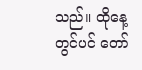သည်။ ထိုနေ့တွင်ပင် တော်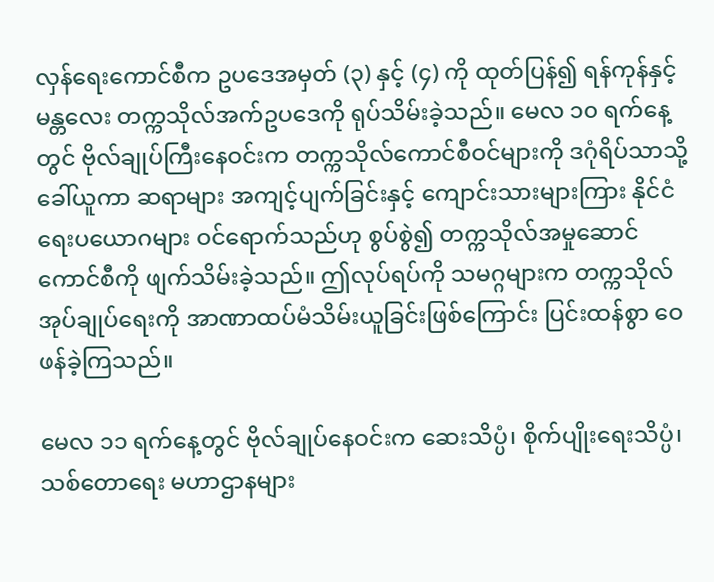လှန်ရေးကောင်စီက ဥပဒေအမှတ် (၃) နှင့် (၄) ကို ထုတ်ပြန်၍ ရန်ကုန်နှင့် မန္တလေး တက္ကသိုလ်အက်ဥပဒေကို ရုပ်သိမ်းခဲ့သည်။ မေလ ၁၀ ရက်နေ့တွင် ဗိုလ်ချုပ်ကြီးနေဝင်းက တက္ကသိုလ်ကောင်စီဝင်များကို ဒဂုံရိပ်သာသို့ ခေါ်ယူကာ ဆရာများ အကျင့်ပျက်ခြင်းနှင့် ကျောင်းသားများကြား နိုင်ငံရေးပယောဂများ ဝင်ရောက်သည်ဟု စွပ်စွဲ၍ တက္ကသိုလ်အမှုဆောင်ကောင်စီကို ဖျက်သိမ်းခဲ့သည်။ ဤလုပ်ရပ်ကို သမဂ္ဂများက တက္ကသိုလ်အုပ်ချုပ်ရေးကို အာဏာထပ်မံသိမ်းယူခြင်းဖြစ်ကြောင်း ပြင်းထန်စွာ ဝေဖန်ခဲ့ကြသည်။

မေလ ၁၁ ရက်နေ့တွင် ဗိုလ်ချုပ်နေဝင်းက ဆေးသိပ္ပံ၊ စိုက်ပျိုးရေးသိပ္ပံ၊ သစ်တောရေး မဟာဌာနများ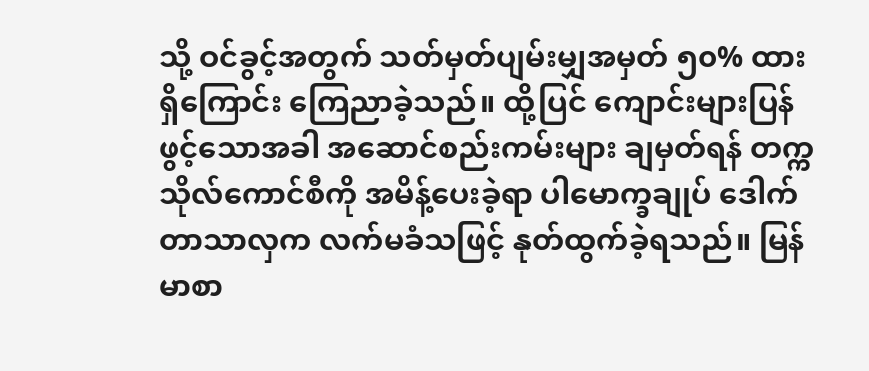သို့ ဝင်ခွင့်အတွက် သတ်မှတ်ပျမ်းမျှအမှတ် ၅၀% ထားရှိကြောင်း ကြေညာခဲ့သည်။ ထို့ပြင် ကျောင်းများပြန်ဖွင့်သောအခါ အဆောင်စည်းကမ်းများ ချမှတ်ရန် တက္ကသိုလ်ကောင်စီကို အမိန့်ပေးခဲ့ရာ ပါမောက္ခချုပ် ဒေါက်တာသာလှက လက်မခံသဖြင့် နုတ်ထွက်ခဲ့ရသည်။ မြန်မာစာ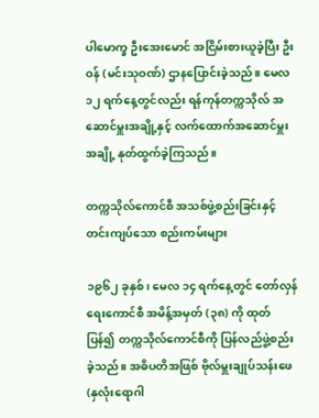ပါမောက္ခ ဦးအေးမောင် အငြိမ်းစားယူခဲ့ပြီး ဦးဝန် (မင်းသုဝဏ်) ဌာနပြောင်းခဲ့သည်။ မေလ ၁၂ ရက်နေ့တွင်လည်း ရန်ကုန်တက္ကသိုလ် အဆောင်မှူးအချို့နှင့် လက်ထောက်အဆောင်မှူးအချို့ နုတ်ထွက်ခဲ့ကြသည်။

တက္ကသိုလ်ကောင်စီ အသစ်ဖွဲ့စည်းခြင်းနှင့် တင်းကျပ်သော စည်းကမ်းများ

၁၉၆၂ ခုနှစ်၊ မေလ ၁၄ ရက်နေ့တွင် တော်လှန်ရေးကောင်စီ အမိန့်အမှတ် (၃၈) ကို ထုတ်ပြန်၍ တက္ကသိုလ်ကောင်စီကို ပြန်လည်ဖွဲ့စည်းခဲ့သည်။ အဓိပတိအဖြစ် ဗိုလ်မှူးချုပ်သန်းဖေ (နှလုံးရောဂါ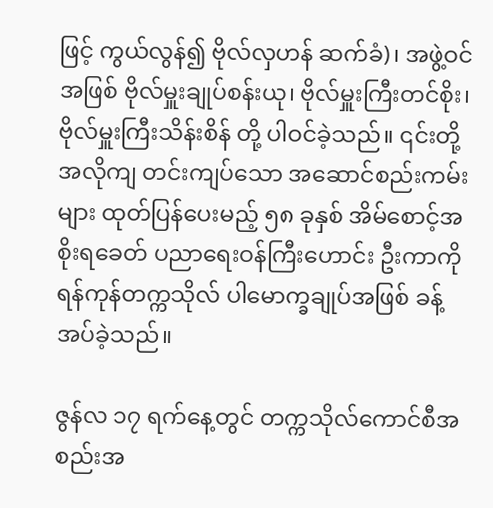ဖြင့် ကွယ်လွန်၍ ဗိုလ်လှဟန် ဆက်ခံ)၊ အဖွဲ့ဝင်အဖြစ် ဗိုလ်မှူးချုပ်စန်းယု၊ ဗိုလ်မှူးကြီးတင်စိုး၊ ဗိုလ်မှူးကြီးသိန်းစိန် တို့ ပါဝင်ခဲ့သည်။ ၎င်းတို့အလိုကျ တင်းကျပ်သော အဆောင်စည်းကမ်းများ ထုတ်ပြန်ပေးမည့် ၅၈ ခုနှစ် အိမ်စောင့်အစိုးရခေတ် ပညာရေးဝန်ကြီးဟောင်း ဦးကာကို ရန်ကုန်တက္ကသိုလ် ပါမောက္ခချုပ်အဖြစ် ခန့်အပ်ခဲ့သည်။

ဇွန်လ ၁၇ ရက်နေ့တွင် တက္ကသိုလ်ကောင်စီအစည်းအ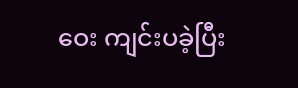ဝေး ကျင်းပခဲ့ပြီး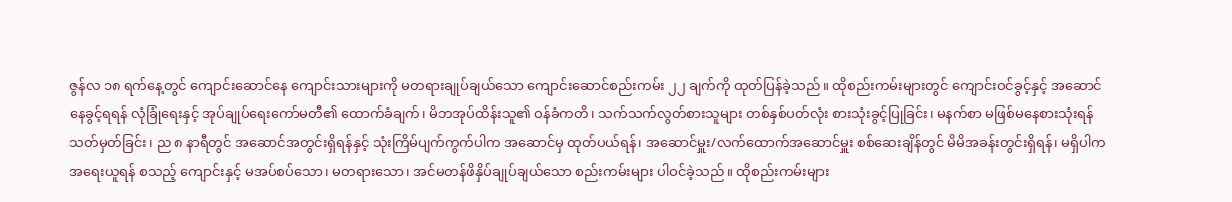ဇွန်လ ၁၈ ရက်နေ့တွင် ကျောင်းဆောင်နေ ကျောင်းသားများကို မတရားချုပ်ချယ်သော ကျောင်းဆောင်စည်းကမ်း ၂၂ ချက်ကို ထုတ်ပြန်ခဲ့သည်။ ထိုစည်းကမ်းများတွင် ကျောင်းဝင်ခွင့်နှင့် အဆောင်နေခွင့်ရရန် လုံခြုံရေးနှင့် အုပ်ချုပ်ရေးကော်မတီ၏ ထောက်ခံချက်၊ မိဘအုပ်ထိန်းသူ၏ ဝန်ခံကတိ၊ သက်သက်လွတ်စားသူများ တစ်နှစ်ပတ်လုံး စားသုံးခွင့်ပြုခြင်း၊ မနက်စာ မဖြစ်မနေစားသုံးရန် သတ်မှတ်ခြင်း၊ ည ၈ နာရီတွင် အဆောင်အတွင်းရှိရန်နှင့် သုံးကြိမ်ပျက်ကွက်ပါက အဆောင်မှ ထုတ်ပယ်ရန်၊ အဆောင်မှူး/လက်ထောက်အဆောင်မှူး စစ်ဆေးချိန်တွင် မိမိအခန်းတွင်းရှိရန်၊ မရှိပါက အရေးယူရန် စသည့် ကျောင်းနှင့် မအပ်စပ်သော၊ မတရားသော၊ အင်မတန်ဖိနှိပ်ချုပ်ချယ်သော စည်းကမ်းများ ပါဝင်ခဲ့သည်။ ထိုစည်းကမ်းများ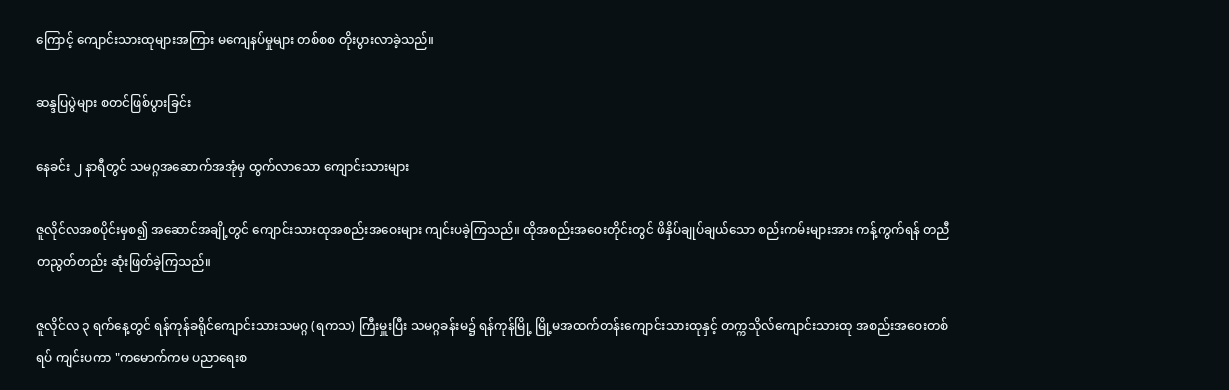ကြောင့် ကျောင်းသားထုများအကြား မကျေနပ်မှုများ တစ်စစ တိုးပွားလာခဲ့သည်။

ဆန္ဒပြပွဲများ စတင်ဖြစ်ပွားခြင်း

နေခင်း ၂ နာရီတွင် သမဂ္ဂအဆောက်အအုံမှ ထွက်လာသော ကျောင်းသားများ

ဇူလိုင်လအစပိုင်းမှစ၍ အဆောင်အချို့တွင် ကျောင်းသားထုအစည်းအဝေးများ ကျင်းပခဲ့ကြသည်။ ထိုအစည်းအဝေးတိုင်းတွင် ဖိနှိပ်ချုပ်ချယ်သော စည်းကမ်းများအား ကန့်ကွက်ရန် တညီတညွတ်တည်း ဆုံးဖြတ်ခဲ့ကြသည်။

ဇူလိုင်လ ၃ ရက်နေ့တွင် ရန်ကုန်ခရိုင်ကျောင်းသားသမဂ္ဂ (ရကသ) ကြီးမှူးပြီး သမဂ္ဂခန်းမ၌ ရန်ကုန်မြို့ မြို့မအထက်တန်းကျောင်းသားထုနှင့် တက္ကသိုလ်ကျောင်းသားထု အစည်းအဝေးတစ်ရပ် ကျင်းပကာ "ကမောက်ကမ ပညာရေးစ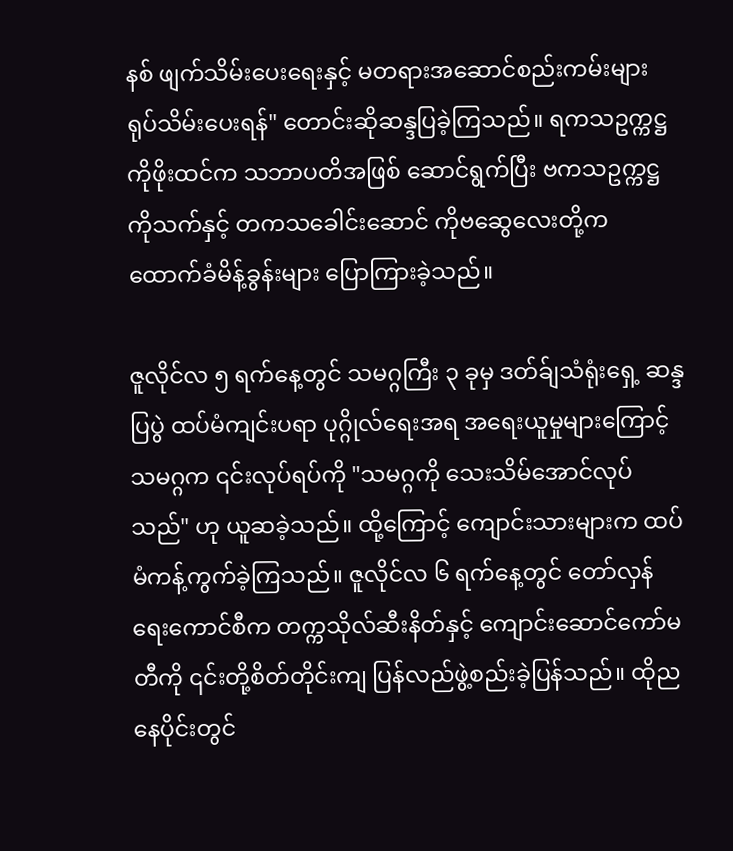နစ် ဖျက်သိမ်းပေးရေးနှင့် မတရားအဆောင်စည်းကမ်းများ ရုပ်သိမ်းပေးရန်" တောင်းဆိုဆန္ဒပြခဲ့ကြသည်။ ရကသဥက္ကဋ္ဌ ကိုဖိုးထင်က သဘာပတိအဖြစ် ဆောင်ရွက်ပြီး ဗကသဥက္ကဋ္ဌ ကိုသက်နှင့် တကသခေါင်းဆောင် ကိုဗဆွေလေးတို့က ထောက်ခံမိန့်ခွန်းများ ပြောကြားခဲ့သည်။

ဇူလိုင်လ ၅ ရက်နေ့တွင် သမဂ္ဂကြီး ၃ ခုမှ ဒတ်ခ်ျသံရုံးရှေ့ ဆန္ဒပြပွဲ ထပ်မံကျင်းပရာ ပုဂ္ဂိုလ်ရေးအရ အရေးယူမှုများကြောင့် သမဂ္ဂက ၎င်းလုပ်ရပ်ကို "သမဂ္ဂကို သေးသိမ်အောင်လုပ်သည်" ဟု ယူဆခဲ့သည်။ ထို့ကြောင့် ကျောင်းသားများက ထပ်မံကန့်ကွက်ခဲ့ကြသည်။ ဇူလိုင်လ ၆ ရက်နေ့တွင် တော်လှန်ရေးကောင်စီက တက္ကသိုလ်ဆီးနိတ်နှင့် ကျောင်းဆောင်ကော်မတီကို ၎င်းတို့စိတ်တိုင်းကျ ပြန်လည်ဖွဲ့စည်းခဲ့ပြန်သည်။ ထိုညနေပိုင်းတွင်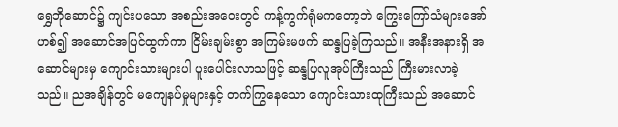ရွှေဘိုဆောင်၌ ကျင်းပသော အစည်းအဝေးတွင် ကန့်ကွက်ရုံမကတော့ဘဲ ကြွေးကြော်သံများအော်ဟစ်၍ အဆောင်အပြင်ထွက်ကာ ငြိမ်းချမ်းစွာ အကြမ်းမဖက် ဆန္ဒပြခဲ့ကြသည်။ အနီးအနားရှိ အဆောင်များမှ ကျောင်းသားများပါ ပူးပေါင်းလာသဖြင့် ဆန္ဒပြလူအုပ်ကြီးသည် ကြီးမားလာခဲ့သည်။ ညအချိန်တွင် မကျေနပ်မှုများနှင့် တက်ကြွနေသော ကျောင်းသားထုကြီးသည် အဆောင်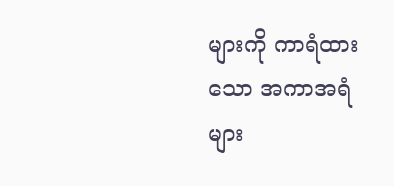များကို ကာရံထားသော အကာအရံများ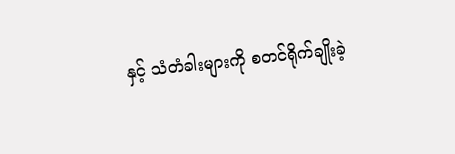နှင့် သံတံခါးများကို စတင်ရိုက်ချိုးခဲ့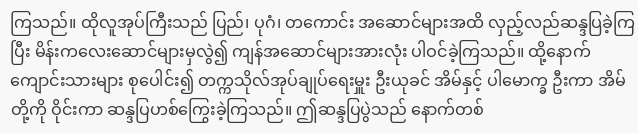ကြသည်။ ထိုလူအုပ်ကြီးသည် ပြည်၊ ပုဂံ၊ တကောင်း အဆောင်များအထိ လှည့်လည်ဆန္ဒပြခဲ့ကြပြီး မိန်းကလေးဆောင်များမှလွဲ၍ ကျန်အဆောင်များအားလုံး ပါဝင်ခဲ့ကြသည်။ ထို့နောက် ကျောင်းသားများ စုပေါင်း၍ တက္ကသိုလ်အုပ်ချုပ်ရေးမှူး ဦးယုခင် အိမ်နှင့် ပါမောက္ခ ဦးကာ အိမ်တို့ကို ဝိုင်းကာ ဆန္ဒပြဟစ်ကြွေးခဲ့ကြသည်။ ဤဆန္ဒပြပွဲသည် နောက်တစ်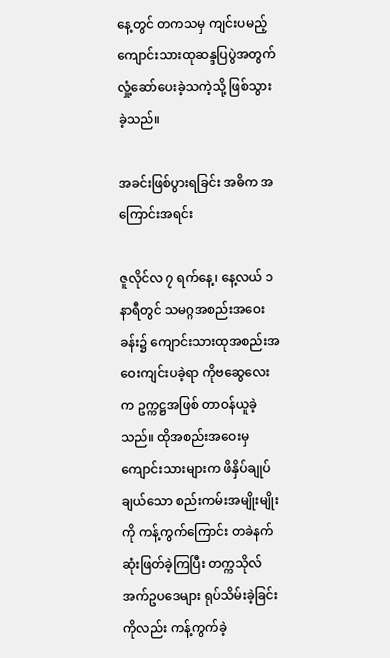နေ့တွင် တကသမှ ကျင်းပမည့် ကျောင်းသားထုဆန္ဒပြပွဲအတွက် လှုံ့ဆော်ပေးခဲ့သကဲ့သို့ ဖြစ်သွားခဲ့သည်။

အခင်းဖြစ်ပွားရခြင်း အဓိက အကြောင်းအရင်း

ဇူလိုင်လ ၇ ရက်နေ့၊ နေ့လယ် ၁ နာရီတွင် သမဂ္ဂအစည်းအဝေးခန်း၌ ကျောင်းသားထုအစည်းအဝေးကျင်းပခဲ့ရာ ကိုဗဆွေလေးက ဥက္ကဋ္ဌအဖြစ် တာဝန်ယူခဲ့သည်။ ထိုအစည်းအဝေးမှ ကျောင်းသားများက ဖိနှိပ်ချုပ်ချယ်သော စည်းကမ်းအမျိုးမျိုးကို ကန့်ကွက်ကြောင်း တခဲနက်ဆုံးဖြတ်ခဲ့ကြပြီး တက္ကသိုလ်အက်ဥပဒေများ ရုပ်သိမ်းခဲ့ခြင်းကိုလည်း ကန့်ကွက်ခဲ့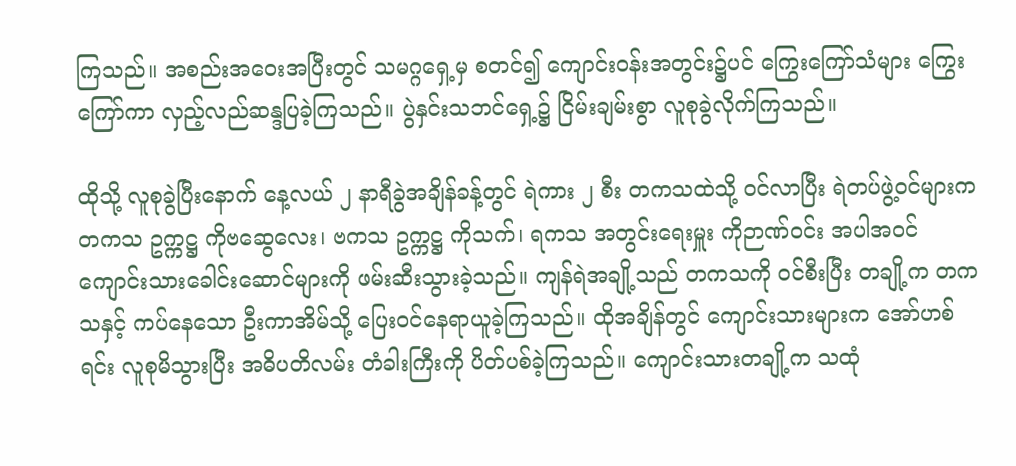ကြသည်။ အစည်းအဝေးအပြီးတွင် သမဂ္ဂရှေ့မှ စတင်၍ ကျောင်းဝန်းအတွင်း၌ပင် ကြွေးကြော်သံများ ကြွေးကြော်ကာ လှည့်လည်ဆန္ဒပြခဲ့ကြသည်။ ပွဲနှင်းသဘင်ရှေ့၌ ငြိမ်းချမ်းစွာ လူစုခွဲလိုက်ကြသည်။

ထိုသို့ လူစုခွဲပြီးနောက် နေ့လယ် ၂ နာရီခွဲအချိန်ခန့်တွင် ရဲကား ၂ စီး တကသထဲသို့ ဝင်လာပြီး ရဲတပ်ဖွဲ့ဝင်များက တကသ ဥက္ကဋ္ဌ ကိုဗဆွေလေး၊ ဗကသ ဥက္ကဋ္ဌ ကိုသက်၊ ရကသ အတွင်းရေးမှူး ကိုဉာဏ်ဝင်း အပါအဝင် ကျောင်းသားခေါင်းဆောင်များကို ဖမ်းဆီးသွားခဲ့သည်။ ကျန်ရဲအချို့သည် တကသကို ဝင်စီးပြီး တချို့က တကသနှင့် ကပ်နေသော ဦးကာအိမ်သို့ ပြေးဝင်နေရာယူခဲ့ကြသည်။ ထိုအချိန်တွင် ကျောင်းသားများက အော်ဟစ်ရင်း လူစုမိသွားပြီး အဓိပတိလမ်း တံခါးကြီးကို ပိတ်ပစ်ခဲ့ကြသည်။ ကျောင်းသားတချို့က သထုံ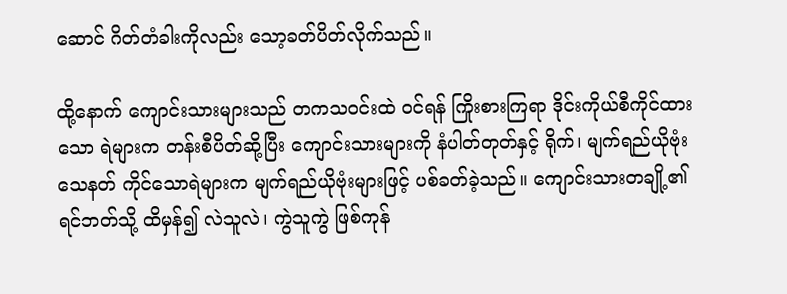ဆောင် ဂိတ်တံခါးကိုလည်း သော့ခတ်ပိတ်လိုက်သည်။

ထို့နောက် ကျောင်းသားများသည် တကသဝင်းထဲ ဝင်ရန် ကြိုးစားကြရာ ဒိုင်းကိုယ်စီကိုင်ထားသော ရဲများက တန်းစီပိတ်ဆို့ပြီး ကျောင်းသားများကို နံပါတ်တုတ်နှင့် ရိုက်၊ မျက်ရည်ယိုဗုံးသေနတ် ကိုင်သောရဲများက မျက်ရည်ယိုဗုံးများဖြင့် ပစ်ခတ်ခဲ့သည်။ ကျောင်းသားတချို့၏ ရင်ဘတ်သို့ ထိမှန်၍ လဲသူလဲ၊ ကွဲသူကွဲ ဖြစ်ကုန်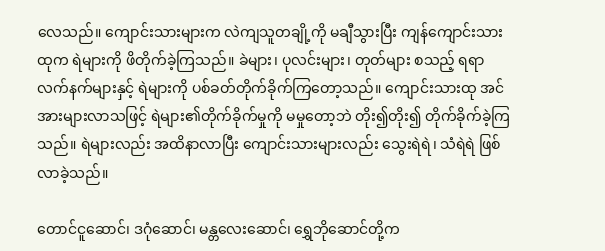လေသည်။ ကျောင်းသားများက လဲကျသူတချို့ကို မချီသွားပြီး ကျန်ကျောင်းသားထုက ရဲများကို ဖိတိုက်ခဲ့ကြသည်။ ခဲများ၊ ပုလင်းများ၊ တုတ်များ စသည့် ရရာလက်နက်များနှင့် ရဲများကို ပစ်ခတ်တိုက်ခိုက်ကြတော့သည်။ ကျောင်းသားထု အင်အားများလာသဖြင့် ရဲများ၏တိုက်ခိုက်မှုကို မမှုတော့ဘဲ တိုး၍တိုး၍ တိုက်ခိုက်ခဲ့ကြသည်။ ရဲများလည်း အထိနာလာပြီး ကျောင်းသားများလည်း သွေးရဲရဲ၊ သံရဲရဲ ဖြစ်လာခဲ့သည်။

တောင်ငူဆောင်၊ ဒဂုံဆောင်၊ မန္တလေးဆောင်၊ ရွှေဘိုဆောင်တို့က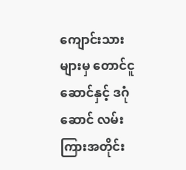ကျောင်းသားများမှ တောင်ငူဆောင်နှင့် ဒဂုံဆောင် လမ်းကြားအတိုင်း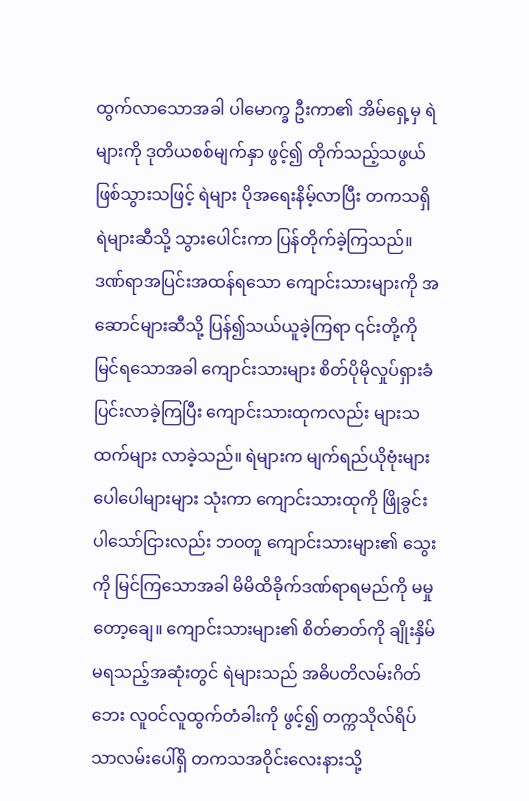ထွက်လာသောအခါ ပါမောက္ခ ဦးကာ၏ အိမ်ရှေ့မှ ရဲများကို ဒုတိယစစ်မျက်နှာ ဖွင့်၍ တိုက်သည့်သဖွယ် ဖြစ်သွားသဖြင့် ရဲများ ပိုအရေးနိမ့်လာပြီး တကသရှိ ရဲများဆီသို့ သွားပေါင်းကာ ပြန်တိုက်ခဲ့ကြသည်။ ဒဏ်ရာအပြင်းအထန်ရသော ကျောင်းသားများကို အဆောင်များဆီသို့ ပြန်၍သယ်ယူခဲ့ကြရာ ၎င်းတို့ကိုမြင်ရသောအခါ ကျောင်းသားများ စိတ်ပိုမိုလှုပ်ရှားခံပြင်းလာခဲ့ကြပြီး ကျောင်းသားထုကလည်း များသထက်များ လာခဲ့သည်။ ရဲများက မျက်ရည်ယိုဗုံးများ ပေါပေါများများ သုံးကာ ကျောင်းသားထုကို ဖြိုခွင်းပါသော်ငြားလည်း ဘဝတူ ကျောင်းသားများ၏ သွေးကို မြင်ကြသောအခါ မိမိထိခိုက်ဒဏ်ရာရမည်ကို မမှုတော့ချေ။ ကျောင်းသားများ၏ စိတ်ဓာတ်ကို ချိုးနှိမ်မရသည့်အဆုံးတွင် ရဲများသည် အဓိပတိလမ်းဂိတ်ဘေး လူဝင်လူထွက်တံခါးကို ဖွင့်၍ တက္ကသိုလ်ရိပ်သာလမ်းပေါ်ရှိ တကသအဝိုင်းလေးနားသို့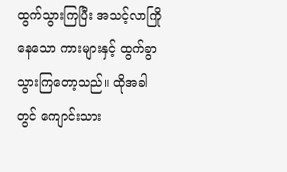ထွက်သွားကြပြီး အသင့်လာကြိုနေသော ကားများနှင့် ထွက်ခွာသွားကြတော့သည်။ ထိုအခါတွင် ကျောင်းသား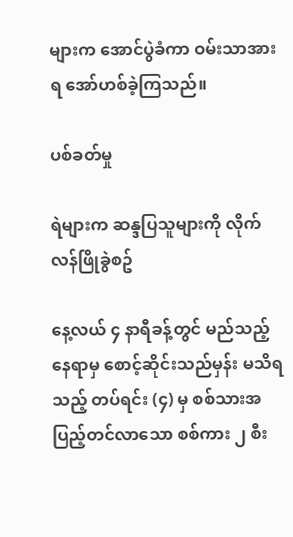များက အောင်ပွဲခံကာ ဝမ်းသာအားရ အော်ဟစ်ခဲ့ကြသည်။

ပစ်ခတ်မှု

ရဲများက ဆန္ဒပြသူများကို လိုက်လန်ဖြိုခွဲစဥ်

နေ့လယ် ၄ နာရီခန့်တွင် မည်သည့်နေရာမှ စောင့်ဆိုင်းသည်မှန်း မသိရသည့် တပ်ရင်း (၄) မှ စစ်သားအပြည့်တင်လာသော စစ်ကား ၂ စီး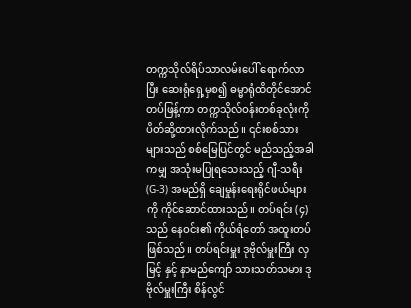တက္ကသိုလ်ရိပ်သာလမ်းပေါ် ရောက်လာပြီး ဆေးရုံရှေ့မှစ၍ ဓမ္မာရုံထိတိုင်အောင် တပ်ဖြန့်ကာ တက္ကသိုလ်ဝန်းတစ်ခုလုံးကို ပိတ်ဆို့ထားလိုက်သည်။ ၎င်းစစ်သားများသည် စစ်မြေပြင်တွင် မည်သည့်အခါကမျှ အသုံးမပြုရသေးသည့် ဂျီ-သရီး (G-3) အမည်ရှိ ချေမှုန်းရေးရိုင်ဖယ်များကို ကိုင်ဆောင်ထားသည်။ တပ်ရင်း (၄) သည် နေဝင်း၏ ကိုယ်ရံတော် အထူးတပ်ဖြစ်သည်။ တပ်ရင်းမှူး ဒုဗိုလ်မှူးကြီး လှမြင့် နှင့် နာမည်ကျော် သားသတ်သမား ဒုဗိုလ်မှူးကြီး စိန်လွင်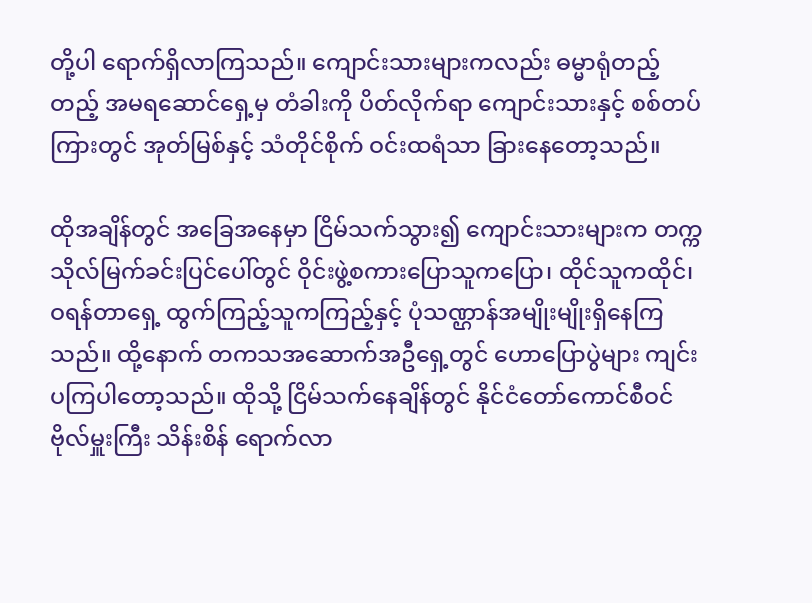တို့ပါ ရောက်ရှိလာကြသည်။ ကျောင်းသားများကလည်း ဓမ္မာရုံတည့်တည့် အမရဆောင်ရှေ့မှ တံခါးကို ပိတ်လိုက်ရာ ကျောင်းသားနှင့် စစ်တပ်ကြားတွင် အုတ်မြစ်နှင့် သံတိုင်စိုက် ဝင်းထရံသာ ခြားနေတော့သည်။

ထိုအချိန်တွင် အခြေအနေမှာ ငြိမ်သက်သွား၍ ကျောင်းသားများက တက္ကသိုလ်မြက်ခင်းပြင်ပေါ်တွင် ဝိုင်းဖွဲ့စကားပြောသူကပြော၊ ထိုင်သူကထိုင်၊ ဝရန်တာရှေ့ ထွက်ကြည့်သူကကြည့်နှင့် ပုံသဏ္ဌာန်အမျိုးမျိုးရှိနေကြသည်။ ထို့နောက် တကသအဆောက်အဦရှေ့တွင် ဟောပြောပွဲများ ကျင်းပကြပါတော့သည်။ ထိုသို့ ငြိမ်သက်နေချိန်တွင် နိုင်ငံတော်ကောင်စီဝင် ဗိုလ်မှူးကြီး သိန်းစိန် ရောက်လာ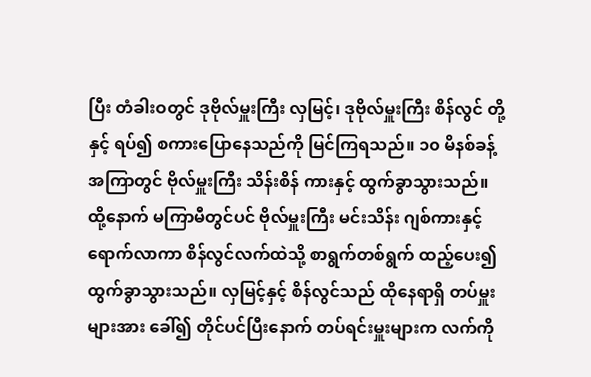ပြီး တံခါးဝတွင် ဒုဗိုလ်မှူးကြီး လှမြင့်၊ ဒုဗိုလ်မှူးကြီး စိန်လွင် တို့နှင့် ရပ်၍ စကားပြောနေသည်ကို မြင်ကြရသည်။ ၁၀ မိနစ်ခန့် အကြာတွင် ဗိုလ်မှူးကြီး သိန်းစိန် ကားနှင့် ထွက်ခွာသွားသည်။ ထို့နောက် မကြာမီတွင်ပင် ဗိုလ်မှူးကြီး မင်းသိန်း ဂျစ်ကားနှင့် ရောက်လာကာ စိန်လွင်လက်ထဲသို့ စာရွက်တစ်ရွက် ထည့်ပေး၍ ထွက်ခွာသွားသည်။ လှမြင့်နှင့် စိန်လွင်သည် ထိုနေရာရှိ တပ်မှူးများအား ခေါ်၍ တိုင်ပင်ပြီးနောက် တပ်ရင်းမှူးများက လက်ကို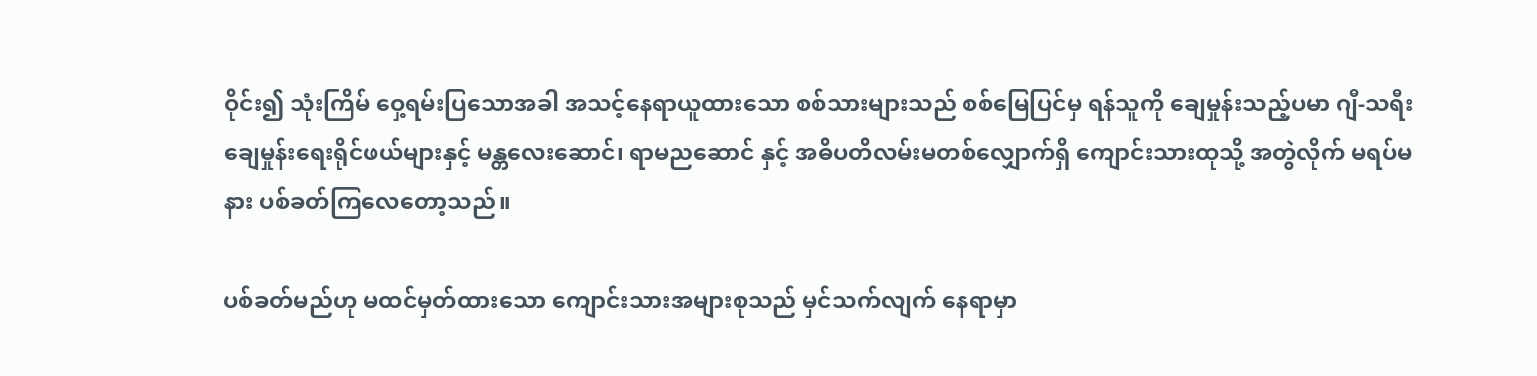ဝိုင်း၍ သုံးကြိမ် ဝှေ့ရမ်းပြသောအခါ အသင့်နေရာယူထားသော စစ်သားများသည် စစ်မြေပြင်မှ ရန်သူကို ချေမှုန်းသည့်ပမာ ဂျီ-သရီး ချေမှုန်းရေးရိုင်ဖယ်များနှင့် မန္တလေးဆောင်၊ ရာမညဆောင် နှင့် အဓိပတိလမ်းမတစ်လျှောက်ရှိ ကျောင်းသားထုသို့ အတွဲလိုက် မရပ်မနား ပစ်ခတ်ကြလေတော့သည်။

ပစ်ခတ်မည်ဟု မထင်မှတ်ထားသော ကျောင်းသားအများစုသည် မှင်သက်လျက် နေရာမှာ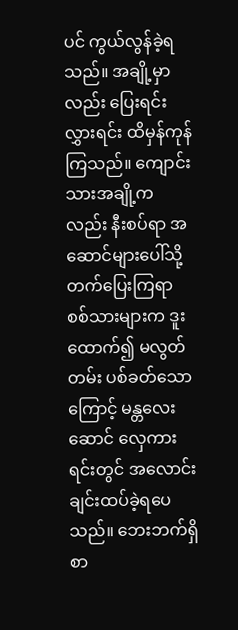ပင် ကွယ်လွန်ခဲ့ရသည်။ အချို့မှာလည်း ပြေးရင်းလွှားရင်း ထိမှန်ကုန်ကြသည်။ ကျောင်းသားအချို့ကလည်း နီးစပ်ရာ အဆောင်များပေါ်သို့ တက်ပြေးကြရာ စစ်သားများက ဒူးထောက်၍ မလွတ်တမ်း ပစ်ခတ်သောကြောင့် မန္တလေးဆောင် လှေကားရင်းတွင် အလောင်းချင်းထပ်ခဲ့ရပေသည်။ ဘေးဘက်ရှိ စာ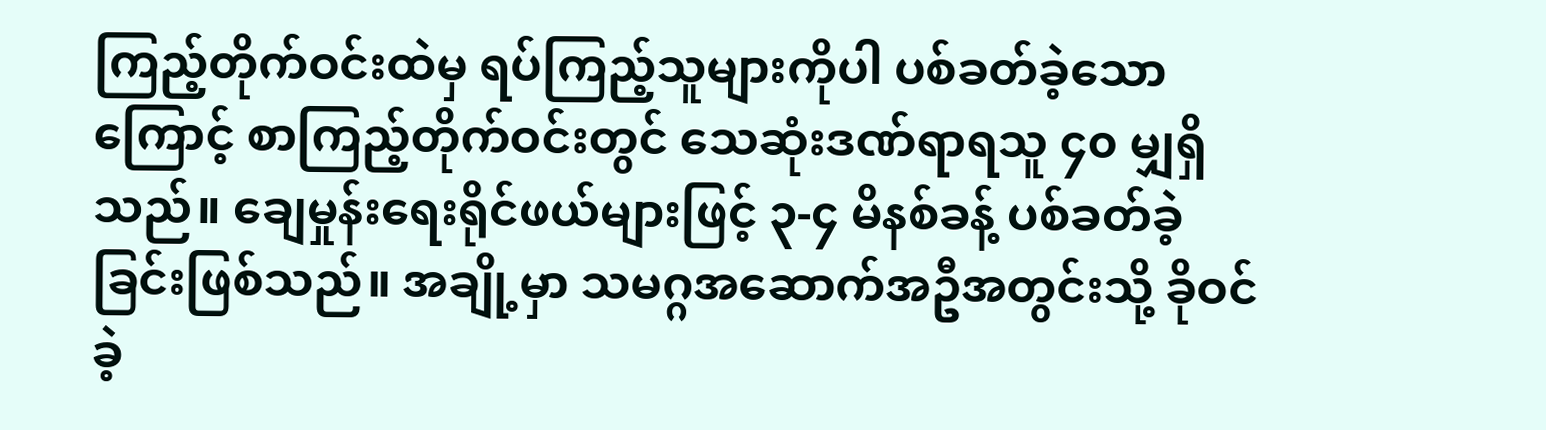ကြည့်တိုက်ဝင်းထဲမှ ရပ်ကြည့်သူများကိုပါ ပစ်ခတ်ခဲ့သောကြောင့် စာကြည့်တိုက်ဝင်းတွင် သေဆုံးဒဏ်ရာရသူ ၄၀ မျှရှိသည်။ ချေမှုန်းရေးရိုင်ဖယ်များဖြင့် ၃-၄ မိနစ်ခန့် ပစ်ခတ်ခဲ့ခြင်းဖြစ်သည်။ အချို့မှာ သမဂ္ဂအဆောက်အဦအတွင်းသို့ ခိုဝင်ခဲ့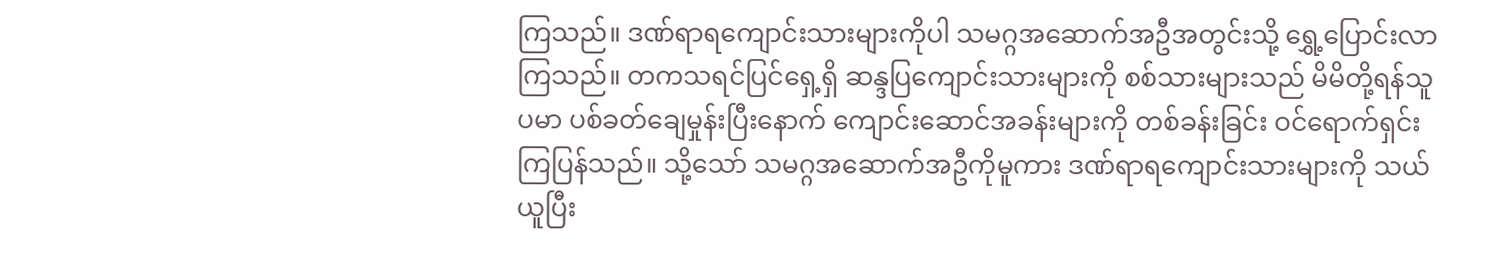ကြသည်။ ဒဏ်ရာရကျောင်းသားများကိုပါ သမဂ္ဂအဆောက်အဦအတွင်းသို့ ရွှေ့ပြောင်းလာကြသည်။ တကသရင်ပြင်ရှေ့ရှိ ဆန္ဒပြကျောင်းသားများကို စစ်သားများသည် မိမိတို့ရန်သူပမာ ပစ်ခတ်ချေမှုန်းပြီးနောက် ကျောင်းဆောင်အခန်းများကို တစ်ခန်းခြင်း ဝင်ရောက်ရှင်းကြပြန်သည်။ သို့သော် သမဂ္ဂအဆောက်အဦကိုမူကား ဒဏ်ရာရကျောင်းသားများကို သယ်ယူပြီး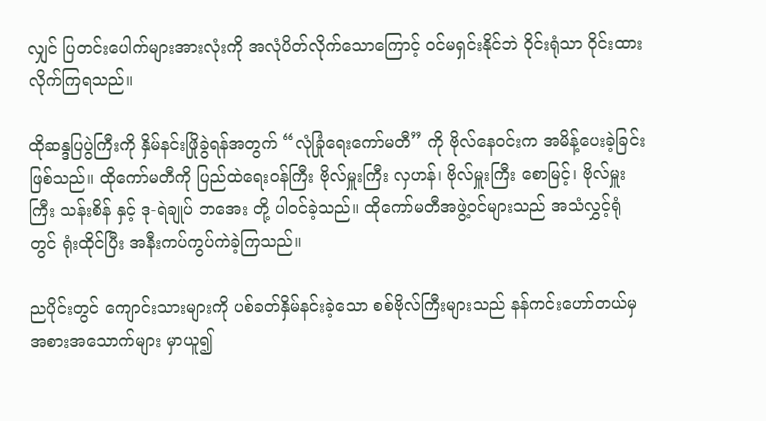လျှင် ပြတင်းပေါက်များအားလုံးကို အလုံပိတ်လိုက်သောကြောင့် ဝင်မရှင်းနိုင်ဘဲ ဝိုင်းရုံသာ ဝိုင်းထားလိုက်ကြရသည်။

ထိုဆန္ဒပြပွဲကြီးကို နှိမ်နင်းဖြိုခွဲရန်အတွက် “လုံခြုံရေးကော်မတီ” ကို ဗိုလ်နေဝင်းက အမိန့်ပေးခဲ့ခြင်းဖြစ်သည်။ ထိုကော်မတီကို ပြည်ထဲရေးဝန်ကြီး ဗိုလ်မှူးကြီး လှဟန်၊ ဗိုလ်မှူးကြီး စောမြင့်၊ ဗိုလ်မှူးကြီး သန်းစိန် နှင့် ဒု-ရဲချုပ် ဘအေး တို့ ပါဝင်ခဲ့သည်။ ထိုကော်မတီအဖွဲ့ဝင်များသည် အသံလွှင့်ရုံတွင် ရုံးထိုင်ပြီး အနီးကပ်ကွပ်ကဲခဲ့ကြသည်။

ညပိုင်းတွင် ကျောင်းသားများကို ပစ်ခတ်နှိမ်နင်းခဲ့သော စစ်ဗိုလ်ကြီးများသည် နန်ကင်းဟော်တယ်မှ အစားအသောက်များ မှာယူ၍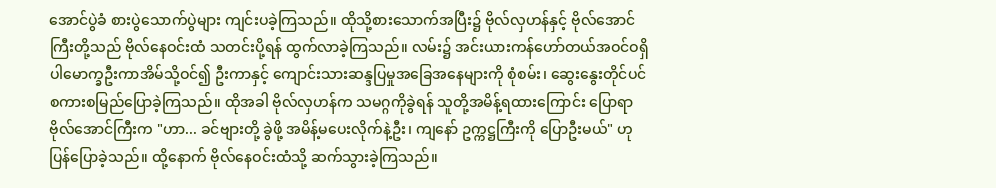အောင်ပွဲခံ စားပွဲသောက်ပွဲများ ကျင်းပခဲ့ကြသည်။ ထိုသို့စားသောက်အပြီး၌ ဗိုလ်လှဟန်နှင့် ဗိုလ်အောင်ကြီးတို့သည် ဗိုလ်နေဝင်းထံ သတင်းပို့ရန် ထွက်လာခဲ့ကြသည်။ လမ်း၌ အင်းယားကန်ဟော်တယ်အဝင်ဝရှိ ပါမောက္ခဦးကာအိမ်သို့ဝင်၍ ဦးကာနှင့် ကျောင်းသားဆန္ဒပြမှုအခြေအနေများကို စုံစမ်း၊ ဆွေးနွေးတိုင်ပင် စကားစမြည်ပြောခဲ့ကြသည်။ ထိုအခါ ဗိုလ်လှဟန်က သမဂ္ဂကိုခွဲရန် သူတို့အမိန့်ရထားကြောင်း ပြောရာ ဗိုလ်အောင်ကြီးက "ဟာ... ခင်ဗျားတို့ ခွဲဖို့ အမိန့်မပေးလိုက်နဲ့ဦး၊ ကျနော် ဥက္ကဋ္ဌကြီးကို ပြောဦးမယ်" ဟု ပြန်ပြောခဲ့သည်။ ထို့နောက် ဗိုလ်နေဝင်းထံသို့ ဆက်သွားခဲ့ကြသည်။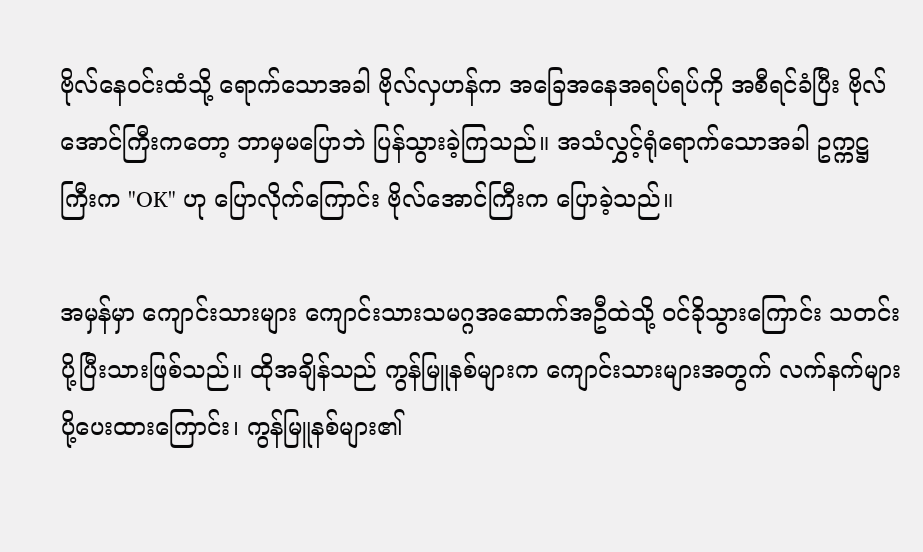ဗိုလ်နေဝင်းထံသို့ ရောက်သောအခါ ဗိုလ်လှဟန်က အခြေအနေအရပ်ရပ်ကို အစီရင်ခံပြီး ဗိုလ်အောင်ကြီးကတော့ ဘာမှမပြောဘဲ ပြန်သွားခဲ့ကြသည်။ အသံလွှင့်ရုံရောက်သောအခါ ဥက္ကဋ္ဌကြီးက "OK" ဟု ပြောလိုက်ကြောင်း ဗိုလ်အောင်ကြီးက ပြောခဲ့သည်။

အမှန်မှာ ကျောင်းသားများ ကျောင်းသားသမဂ္ဂအဆောက်အဦထဲသို့ ဝင်ခိုသွားကြောင်း သတင်းပို့ပြီးသားဖြစ်သည်။ ထိုအချိန်သည် ကွန်မြူနစ်များက ကျောင်းသားများအတွက် လက်နက်များ ပို့ပေးထားကြောင်း၊ ကွန်မြူနစ်များ၏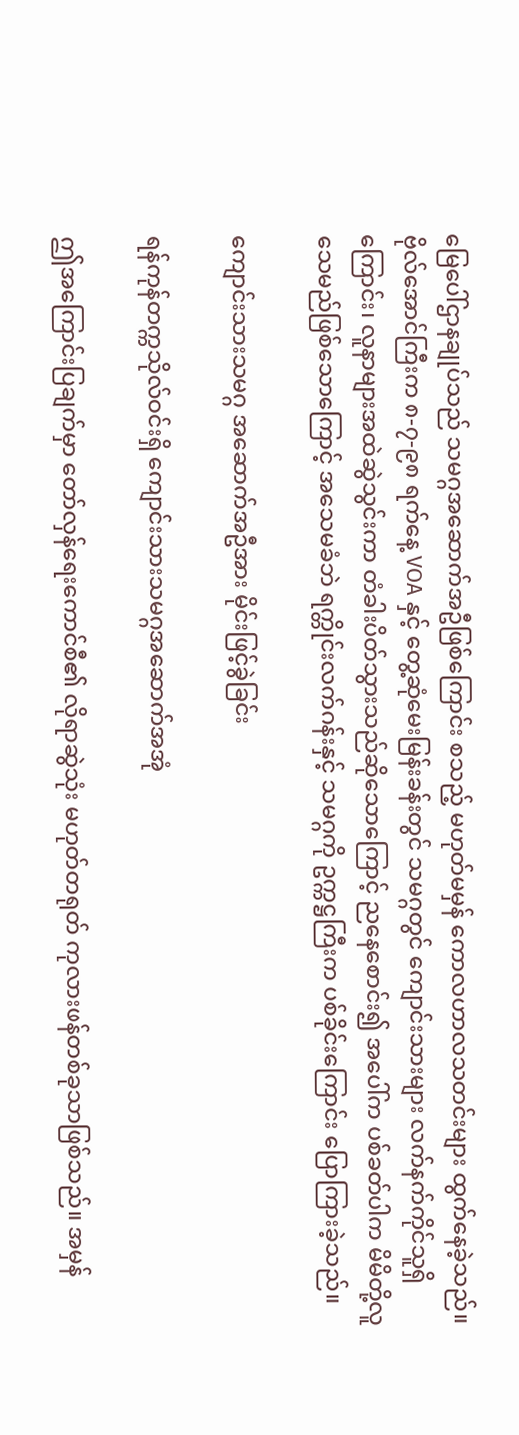မြေပေါ်ဌာနချုပ်သည် သမဂ္ဂအဆောက်အဦဖြစ်ကြောင်း စသည့် မဟုတ်မမှန် ကောလဟာလသတင်းများ ထွက်နေခဲ့သည်။ ဗိုလ်အောင်ကြီးက ၈-၇-၉၈ ရက်နေ့ VOA နှင့် တွေ့ဆုံမေးမြန်းခန်းတွင် သမဂ္ဂတွင် ကျောင်းသားများ လက်နက်ကိုင်သူရှိကြောင်း၊ လူနာများအထဲဆွဲသွင်းကာ တံခါးပိတ်သွားသည်ဆိုသောကြောင့် ညနေစောင်း၍ အပေါ်က ပစ်ခတ်ပါက မိမိတို့လူသေမည်ဖြစ်သောကြောင့် အသေမခံဘဲ ရက္တိုင်းလက်ဂန်းနှင့် သမဂ္ဂကို ဥက္ကဋ္ဌကြီးက ပစ်ခိုင်းကြောင်း ပြောကြားခဲ့သည်။

ကျောင်းသားသမဂ္ဂ အဆောက်အဦအား မိုင်းဖြင့်ခွဲခြင်း

ရန်ကုန်တက္ကသိုလ်ဝင်းရှိ ကျောင်းသားသမဂ္ဂအဆောက်အအုံ

ဤအကြောင်းပြချက်မှာ တော်လှန်ရေးကောင်စီ၏ လိုရာဆွဲသုံး မဟုတ်တရုတ် ကုလားဖန်တစ်ခုသာဖြစ်သည်။ အမှန်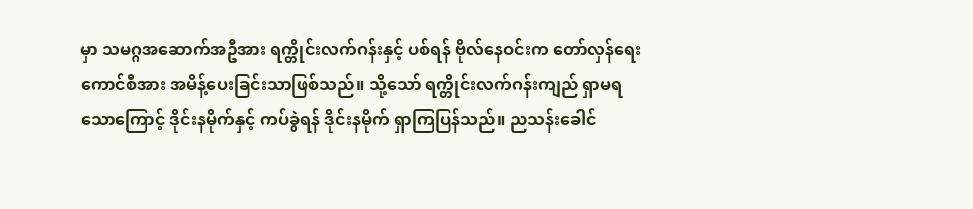မှာ သမဂ္ဂအဆောက်အဦအား ရက္တိုင်းလက်ဂန်းနှင့် ပစ်ရန် ဗိုလ်နေဝင်းက တော်လှန်ရေးကောင်စီအား အမိန့်ပေးခြင်းသာဖြစ်သည်။ သို့သော် ရက္တိုင်းလက်ဂန်းကျည် ရှာမရသောကြောင့် ဒိုင်းနမိုက်နှင့် ကပ်ခွဲရန် ဒိုင်းနမိုက် ရှာကြပြန်သည်။ ညသန်းခေါင်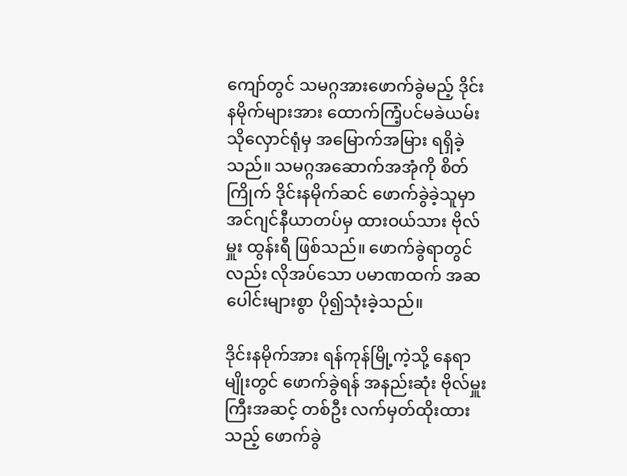ကျော်တွင် သမဂ္ဂအားဖောက်ခွဲမည့် ဒိုင်းနမိုက်များအား ထောက်ကြံ့ပင်မခဲယမ်းသိုလှောင်ရုံမှ အမြောက်အမြား ရရှိခဲ့သည်။ သမဂ္ဂအဆောက်အအုံကို စိတ်ကြိုက် ဒိုင်းနမိုက်ဆင် ဖောက်ခွဲခဲ့သူမှာ အင်ဂျင်နီယာတပ်မှ ထားဝယ်သား ဗိုလ်မှူး ထွန်းရီ ဖြစ်သည်။ ဖောက်ခွဲရာတွင်လည်း လိုအပ်သော ပမာဏထက် အဆပေါင်းများစွာ ပို၍သုံးခဲ့သည်။

ဒိုင်းနမိုက်အား ရန်ကုန်မြို့ကဲ့သို့ နေရာမျိုးတွင် ဖောက်ခွဲရန် အနည်းဆုံး ဗိုလ်မှူးကြီးအဆင့် တစ်ဦး လက်မှတ်ထိုးထားသည့် ဖောက်ခွဲ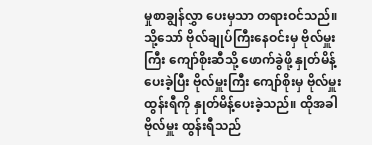မှုစာချွန်လွှာ ပေးမှသာ တရားဝင်သည်။ သို့သော် ဗိုလ်ချုပ်ကြီးနေဝင်းမှ ဗိုလ်မှူးကြီး ကျော်စိုးဆီသို့ ဖောက်ခွဲဖို့ နှုတ်မိန့်ပေးခဲ့ပြီး ဗိုလ်မှူးကြီး ကျော်စိုးမှ ဗိုလ်မှူး ထွန်းရီကို နှုတ်မိန့်ပေးခဲ့သည်။ ထိုအခါ ဗိုလ်မှူး ထွန်းရီသည်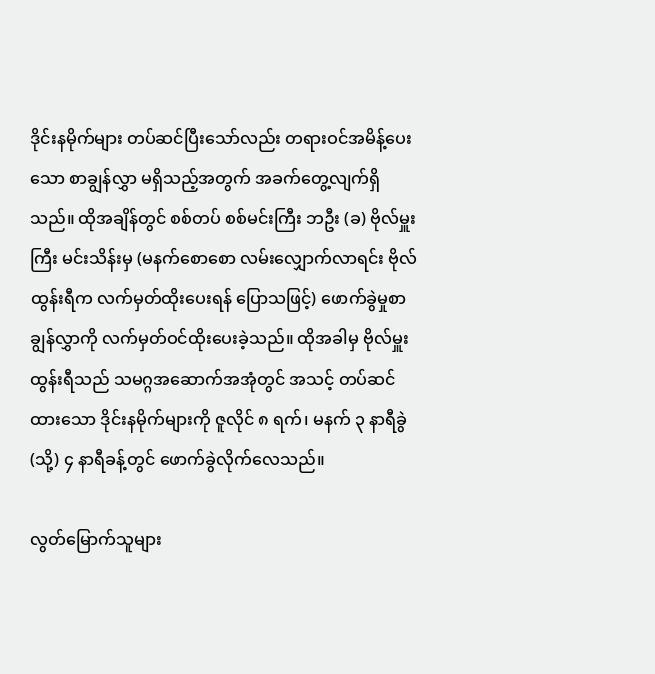ဒိုင်းနမိုက်များ တပ်ဆင်ပြီးသော်လည်း တရားဝင်အမိန့်ပေးသော စာချွန်လွှာ မရှိသည့်အတွက် အခက်တွေ့လျက်ရှိသည်။ ထိုအချိန်တွင် စစ်တပ် စစ်မင်းကြီး ဘဦး (ခ) ဗိုလ်မှူးကြီး မင်းသိန်းမှ (မနက်စောစော လမ်းလျှောက်လာရင်း ဗိုလ်ထွန်းရီက လက်မှတ်ထိုးပေးရန် ပြောသဖြင့်) ဖောက်ခွဲမှုစာချွန်လွှာကို လက်မှတ်ဝင်ထိုးပေးခဲ့သည်။ ထိုအခါမှ ဗိုလ်မှူး ထွန်းရီသည် သမဂ္ဂအဆောက်အအုံတွင် အသင့် တပ်ဆင်ထားသော ဒိုင်းနမိုက်များကို ဇူလိုင် ၈ ရက်၊ မနက် ၃ နာရီခွဲ (သို့) ၄ နာရီခန့်တွင် ဖောက်ခွဲလိုက်လေသည်။

လွတ်မြောက်သူများ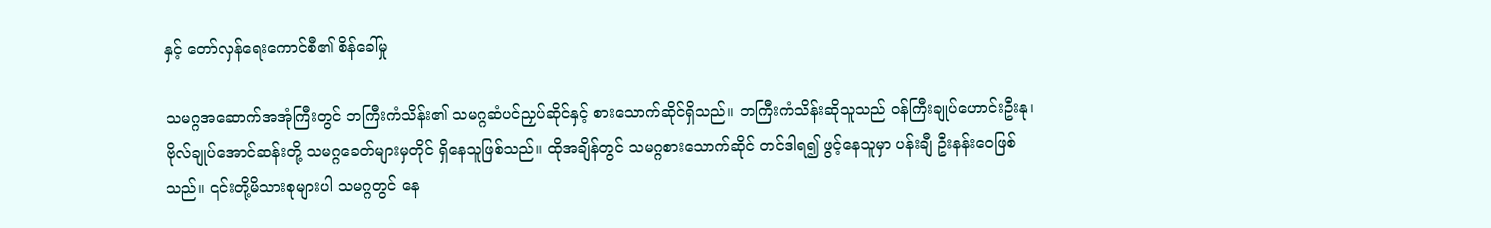နှင့် တော်လှန်ရေးကောင်စီ၏ စိန်ခေါ်မှု

သမဂ္ဂအဆောက်အအုံကြီးတွင် ဘကြီးကံသိန်း၏ သမဂ္ဂဆံပင်ညှပ်ဆိုင်နှင့် စားသောက်ဆိုင်ရှိသည်။ ဘကြီးကံသိန်းဆိုသူသည် ဝန်ကြီးချုပ်ဟောင်းဦးနု၊ ဗိုလ်ချုပ်အောင်ဆန်းတို့ သမဂ္ဂခေတ်များမှတိုင် ရှိနေသူဖြစ်သည်။ ထိုအချိန်တွင် သမဂ္ဂစားသောက်ဆိုင် တင်ဒါရ၍ ဖွင့်နေသူမှာ ပန်းချီ ဦးနန်းဝေဖြစ်သည်။ ၎င်းတို့မိသားစုများပါ သမဂ္ဂတွင် နေ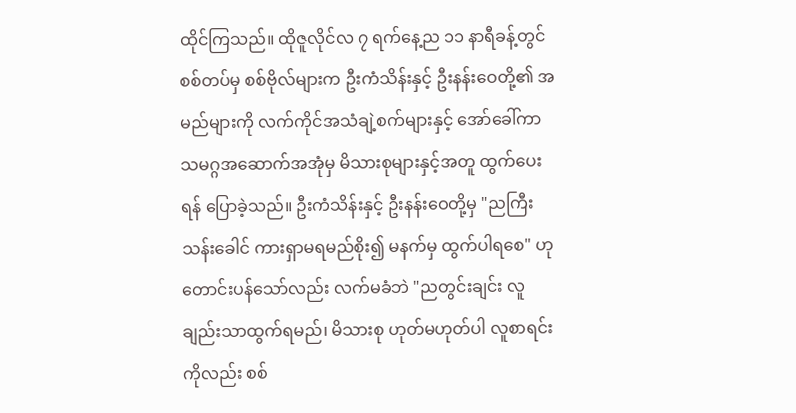ထိုင်ကြသည်။ ထိုဇူလိုင်လ ၇ ရက်နေ့ည ၁၁ နာရီခန့်တွင် စစ်တပ်မှ စစ်ဗိုလ်များက ဦးကံသိန်းနှင့် ဦးနန်းဝေတို့၏ အမည်များကို လက်ကိုင်အသံချဲ့စက်များနှင့် အော်ခေါ်ကာ သမဂ္ဂအဆောက်အအုံမှ မိသားစုများနှင့်အတူ ထွက်ပေးရန် ပြောခဲ့သည်။ ဦးကံသိန်းနှင့် ဦးနန်းဝေတို့မှ "ညကြီးသန်းခေါင် ကားရှာမရမည်စိုး၍ မနက်မှ ထွက်ပါရစေ" ဟု တောင်းပန်သော်လည်း လက်မခံဘဲ "ညတွင်းချင်း လူချည်းသာထွက်ရမည်၊ မိသားစု ဟုတ်မဟုတ်ပါ လူစာရင်းကိုလည်း စစ်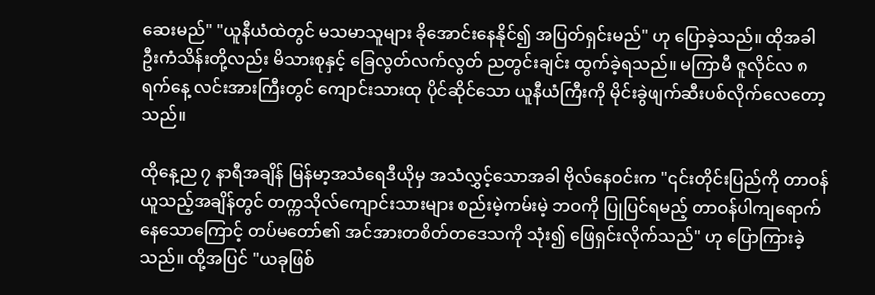ဆေးမည်" "ယူနီယံထဲတွင် မသမာသူများ ခိုအောင်းနေနိုင်၍ အပြတ်ရှင်းမည်" ဟု ပြောခဲ့သည်။ ထိုအခါ ဦးကံသိန်းတို့လည်း မိသားစုနှင့် ခြေလွတ်လက်လွတ် ညတွင်းချင်း ထွက်ခဲ့ရသည်။ မကြာမီ ဇူလိုင်လ ၈ ရက်နေ့ လင်းအားကြီးတွင် ကျောင်းသားထု ပိုင်ဆိုင်သော ယူနီယံကြီးကို မိုင်းခွဲဖျက်ဆီးပစ်လိုက်လေတော့သည်။

ထိုနေ့ည ၇ နာရီအချိန် မြန်မာ့အသံရေဒီယိုမှ အသံလွှင့်သောအခါ ဗိုလ်နေဝင်းက "၎င်းတိုင်းပြည်ကို တာဝန်ယူသည့်အချိန်တွင် တက္ကသိုလ်ကျောင်းသားများ စည်းမဲ့ကမ်းမဲ့ ဘဝကို ပြုပြင်ရမည့် တာဝန်ပါကျရောက်နေသောကြောင့် တပ်မတော်၏ အင်အားတစိတ်တဒေသကို သုံး၍ ဖြေရှင်းလိုက်သည်" ဟု ပြောကြားခဲ့သည်။ ထို့အပြင် "ယခုဖြစ်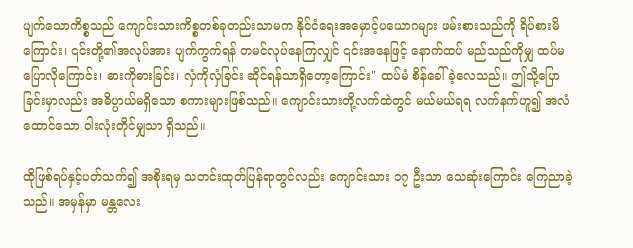ပျက်သောကိစ္စသည် ကျောင်းသားကိစ္စတစ်ခုတည်းသာမက နိုင်ငံရေးအမှောင့်ပယောဂများ ဖမ်းစားသည်ကို ရိပ်စားမိကြောင်း၊ ၎င်းတို့၏အလုပ်အား ပျက်ကွက်ရန် တမင်လုပ်နေကြလျှင် ၎င်းအနေဖြင့် နောက်ထပ် မည်သည်ကိုမျှ ထပ်မပြောလိုကြောင်း၊ ဓားကိုဓားခြင်း၊ လှံကိုလှံခြင်း ဆိုင်ရန်သာရှိတော့ကြောင်း" ထပ်မံ စိန်ခေါ်ခဲ့လေသည်။ ဤသို့ပြောခြင်းမှာလည်း အဓိပ္ပာယ်မရှိသော စကားများဖြစ်သည်။ ကျောင်းသားတို့လက်ထဲတွင် မယ်မယ်ရရ လက်နက်ဟူ၍ အလံထောင်သော ဝါးလုံးတိုင်မျှသာ ရှိသည်။

ထိုဖြစ်ရပ်နှင့်ပတ်သက်၍ အစိုးရမှ သတင်းထုတ်ပြန်ရာတွင်လည်း ကျောင်းသား ၁၇ ဦးသာ သေဆုံးကြောင်း ကြေညာခဲ့သည်။ အမှန်မှာ မန္တလေး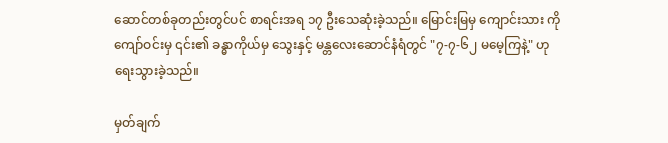ဆောင်တစ်ခုတည်းတွင်ပင် စာရင်းအရ ၁၇ ဦးသေဆုံးခဲ့သည်။ မြောင်းမြမှ ကျောင်းသား ကိုကျော်ဝင်းမှ ၎င်း၏ ခန္ဓာကိုယ်မှ သွေးနှင့် မန္တလေးဆောင်နံရံတွင် "၇-၇-၆၂ မမေ့ကြနဲ့" ဟု ရေးသွားခဲ့သည်။

မှတ်ချက်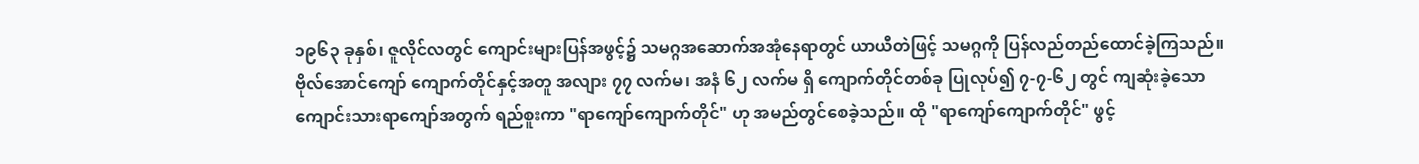၁၉၆၃ ခုနှစ်၊ ဇူလိုင်လတွင် ကျောင်းများပြန်အဖွင့်၌ သမဂ္ဂအဆောက်အအုံနေရာတွင် ယာယီတဲဖြင့် သမဂ္ဂကို ပြန်လည်တည်ထောင်ခဲ့ကြသည်။ ဗိုလ်အောင်ကျော် ကျောက်တိုင်နှင့်အတူ အလျား ၇၇ လက်မ၊ အနံ ၆၂ လက်မ ရှိ ကျောက်တိုင်တစ်ခု ပြုလုပ်၍ ၇-၇-၆၂ တွင် ကျဆုံးခဲ့သော ကျောင်းသားရာကျော်အတွက် ရည်စူးကာ "ရာကျော်ကျောက်တိုင်" ဟု အမည်တွင်စေခဲ့သည်။ ထို "ရာကျော်ကျောက်တိုင်" ဖွင့်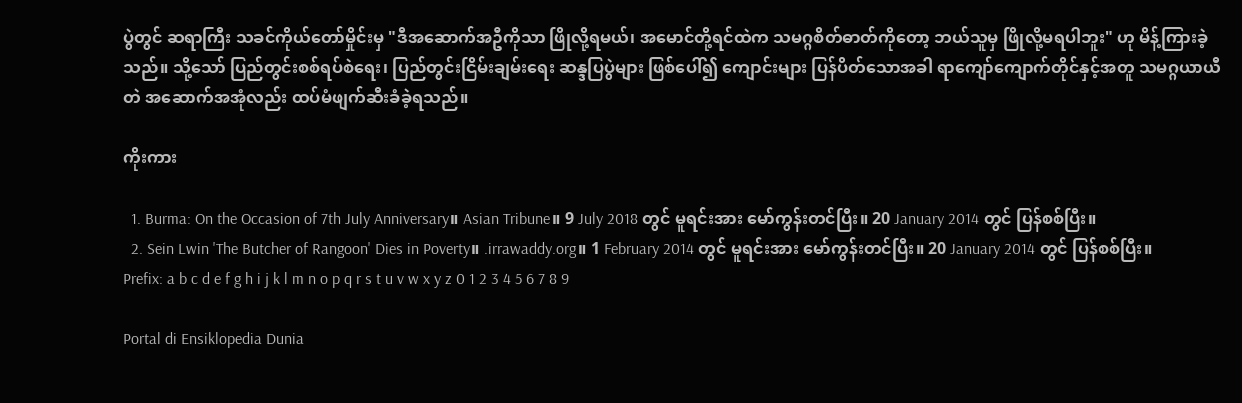ပွဲတွင် ဆရာကြီး သခင်ကိုယ်တော်မှိုင်းမှ "ဒီအဆောက်အဦကိုသာ ဖြိုလို့ရမယ်၊ အမောင်တို့ရင်ထဲက သမဂ္ဂစိတ်ဓာတ်ကိုတော့ ဘယ်သူမှ ဖြိုလို့မရပါဘူး" ဟု မိန့်ကြားခဲ့သည်။ သို့သော် ပြည်တွင်းစစ်ရပ်စဲရေး၊ ပြည်တွင်းငြိမ်းချမ်းရေး ဆန္ဒပြပွဲများ ဖြစ်ပေါ်၍ ကျောင်းများ ပြန်ပိတ်သောအခါ ရာကျော်ကျောက်တိုင်နှင့်အတူ သမဂ္ဂယာယီတဲ အဆောက်အအုံလည်း ထပ်မံဖျက်ဆီးခံခဲ့ရသည်။

ကိုးကား

  1. Burma: On the Occasion of 7th July Anniversary။ Asian Tribune။ 9 July 2018 တွင် မူရင်းအား မော်ကွန်းတင်ပြီး။ 20 January 2014 တွင် ပြန်စစ်ပြီး။
  2. Sein Lwin 'The Butcher of Rangoon' Dies in Poverty။ .irrawaddy.org။ 1 February 2014 တွင် မူရင်းအား မော်ကွန်းတင်ပြီး။ 20 January 2014 တွင် ပြန်စစ်ပြီး။
Prefix: a b c d e f g h i j k l m n o p q r s t u v w x y z 0 1 2 3 4 5 6 7 8 9

Portal di Ensiklopedia Dunia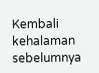Kembali kehalaman sebelumnya